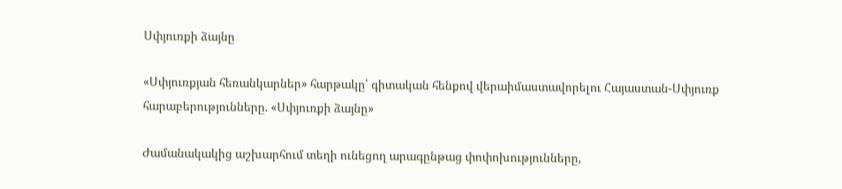Սփյուռքի ձայնը

«Սփյուռքյան հեռանկարներ» հարթակը՝ գիտական հենքով վերաիմաստավորելու Հայաստան-Սփյուռք հարաբերությունները. «Սփյուռքի ձայնը»

Ժամանակակից աշխարհում տեղի ունեցող արագընթաց փոփոխությունները,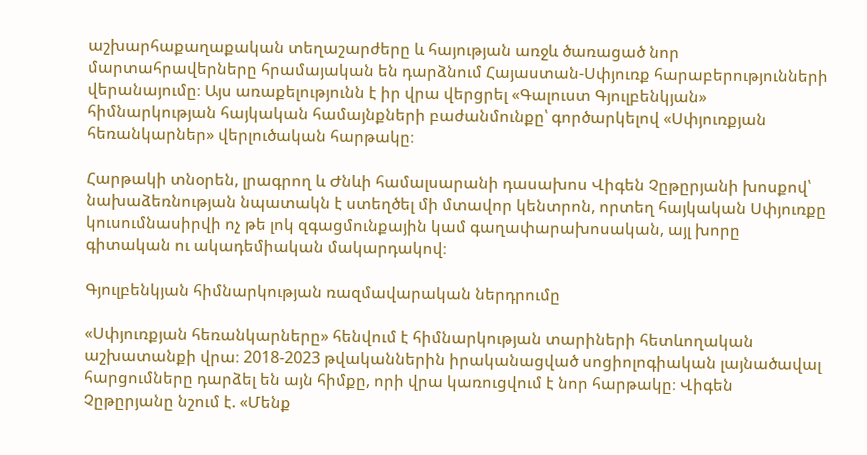աշխարհաքաղաքական տեղաշարժերը և հայության առջև ծառացած նոր մարտահրավերները հրամայական են դարձնում Հայաստան-Սփյուռք հարաբերությունների վերանայումը։ Այս առաքելությունն է իր վրա վերցրել «Գալուստ Գյուլբենկյան» հիմնարկության հայկական համայնքների բաժանմունքը՝ գործարկելով «Սփյուռքյան հեռանկարներ» վերլուծական հարթակը։

Հարթակի տնօրեն, լրագրող և Ժնևի համալսարանի դասախոս Վիգեն Չըթըրյանի խոսքով՝ նախաձեռնության նպատակն է ստեղծել մի մտավոր կենտրոն, որտեղ հայկական Սփյուռքը կուսումնասիրվի ոչ թե լոկ զգացմունքային կամ գաղափարախոսական, այլ խորը գիտական ու ակադեմիական մակարդակով։

Գյուլբենկյան հիմնարկության ռազմավարական ներդրումը

«Սփյուռքյան հեռանկարները» հենվում է հիմնարկության տարիների հետևողական աշխատանքի վրա։ 2018-2023 թվականներին իրականացված սոցիոլոգիական լայնածավալ հարցումները դարձել են այն հիմքը, որի վրա կառուցվում է նոր հարթակը։ Վիգեն Չըթըրյանը նշում է. «Մենք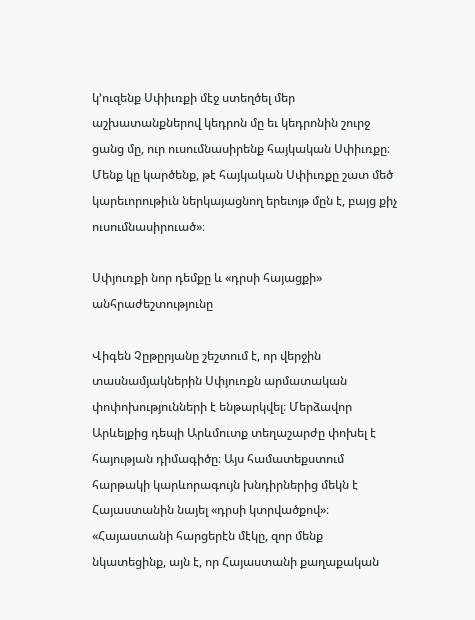կ’ուզենք Սփիւռքի մէջ ստեղծել մեր աշխատանքներով կեդրոն մը եւ կեդրոնին շուրջ ցանց մը, ուր ուսումնասիրենք հայկական Սփիւռքը։ Մենք կը կարծենք, թէ հայկական Սփիւռքը շատ մեծ կարեւորութիւն ներկայացնող երեւոյթ մըն է, բայց քիչ ուսումնասիրուած»։

Սփյուռքի նոր դեմքը և «դրսի հայացքի» անհրաժեշտությունը

Վիգեն Չըթըրյանը շեշտում է, որ վերջին տասնամյակներին Սփյուռքն արմատական փոփոխությունների է ենթարկվել։ Մերձավոր Արևելքից դեպի Արևմուտք տեղաշարժը փոխել է հայության դիմագիծը։ Այս համատեքստում հարթակի կարևորագույն խնդիրներից մեկն է Հայաստանին նայել «դրսի կտրվածքով»։ «Հայաստանի հարցերէն մէկը, զոր մենք նկատեցինք, այն է, որ Հայաստանի քաղաքական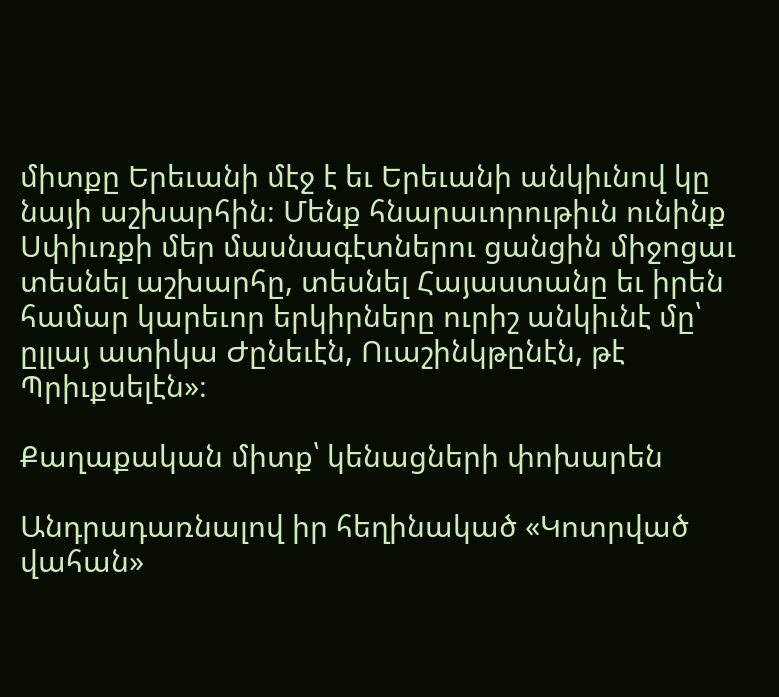միտքը Երեւանի մէջ է եւ Երեւանի անկիւնով կը նայի աշխարհին։ Մենք հնարաւորութիւն ունինք Սփիւռքի մեր մասնագէտներու ցանցին միջոցաւ տեսնել աշխարհը, տեսնել Հայաստանը եւ իրեն համար կարեւոր երկիրները ուրիշ անկիւնէ մը՝ ըլլայ ատիկա Ժընեւէն, Ուաշինկթընէն, թէ Պրիւքսելէն»։

Քաղաքական միտք՝ կենացների փոխարեն

Անդրադառնալով իր հեղինակած «Կոտրված վահան»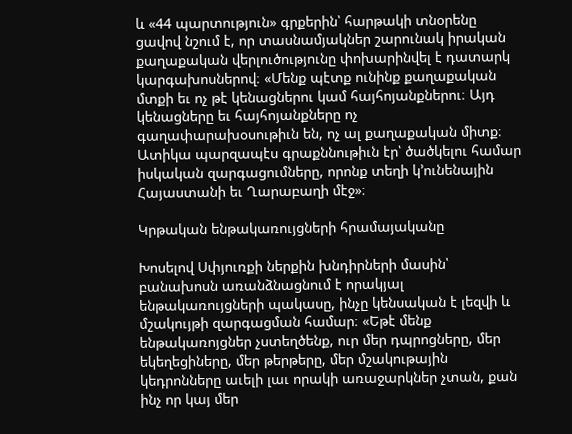և «44 պարտություն» գրքերին՝ հարթակի տնօրենը ցավով նշում է, որ տասնամյակներ շարունակ իրական քաղաքական վերլուծությունը փոխարինվել է դատարկ կարգախոսներով։ «Մենք պէտք ունինք քաղաքական մտքի եւ ոչ թէ կենացներու կամ հայհոյանքներու։ Այդ կենացները եւ հայհոյանքները ոչ գաղափարախօսութիւն են, ոչ ալ քաղաքական միտք։ Ատիկա պարզապէս գրաքննութիւն էր՝ ծածկելու համար իսկական զարգացումները, որոնք տեղի կ’ունենային Հայաստանի եւ Ղարաբաղի մէջ»։

Կրթական ենթակառույցների հրամայականը

Խոսելով Սփյուռքի ներքին խնդիրների մասին՝ բանախոսն առանձնացնում է որակյալ ենթակառույցների պակասը, ինչը կենսական է լեզվի և մշակույթի զարգացման համար։ «Եթէ մենք ենթակառոյցներ չստեղծենք, ուր մեր դպրոցները, մեր եկեղեցիները, մեր թերթերը, մեր մշակութային կեդրոնները աւելի լաւ որակի առաջարկներ չտան, քան ինչ որ կայ մեր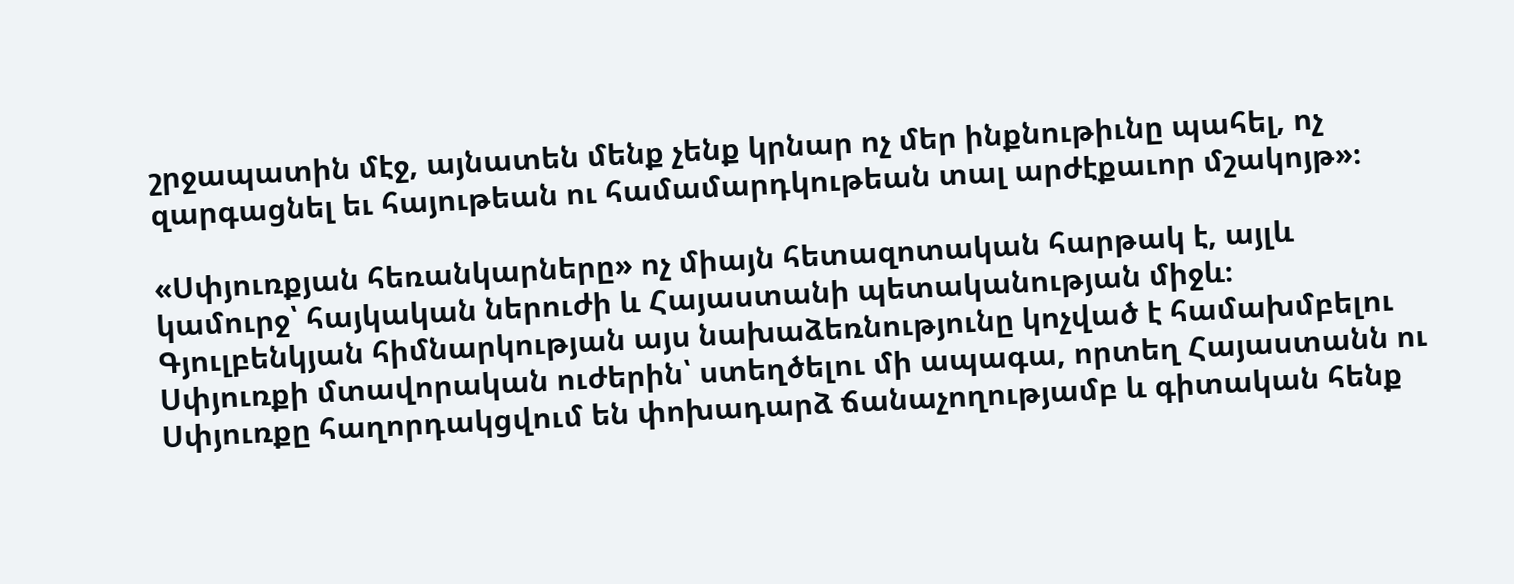շրջապատին մէջ, այնատեն մենք չենք կրնար ոչ մեր ինքնութիւնը պահել, ոչ զարգացնել եւ հայութեան ու համամարդկութեան տալ արժէքաւոր մշակոյթ»։

«Սփյուռքյան հեռանկարները» ոչ միայն հետազոտական հարթակ է, այլև կամուրջ՝ հայկական ներուժի և Հայաստանի պետականության միջև։ Գյուլբենկյան հիմնարկության այս նախաձեռնությունը կոչված է համախմբելու Սփյուռքի մտավորական ուժերին՝ ստեղծելու մի ապագա, որտեղ Հայաստանն ու Սփյուռքը հաղորդակցվում են փոխադարձ ճանաչողությամբ և գիտական հենք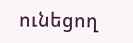ունեցող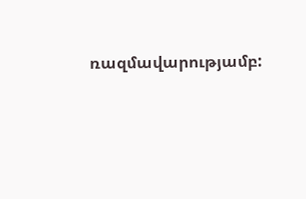ռազմավարությամբ: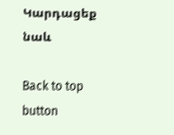Կարդացեք նաև

Back to top button